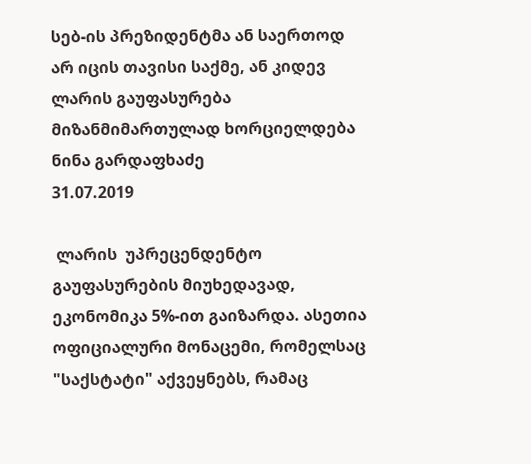სებ-ის პრეზიდენტმა ან საერთოდ არ იცის თავისი საქმე, ან კიდევ ლარის გაუფასურება მიზანმიმართულად ხორციელდება
ნინა გარდაფხაძე
31.07.2019

 ლარის  უპრეცენდენტო გაუფასურების მიუხედავად, ეკონომიკა 5%-ით გაიზარდა. ასეთია ოფიციალური მონაცემი, რომელსაც "საქსტატი" აქვეყნებს, რამაც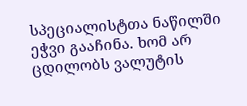სპეციალისტთა ნაწილში ეჭვი გააჩინა. ხომ არ ცდილობს ვალუტის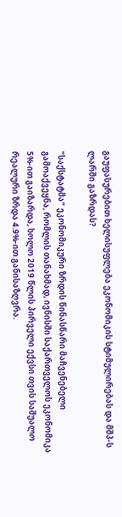გაუფასურებით ხელისუფლება ეკონომიკის სტიმულირებას და მშპ-ს ლარში გაზრდას?

"საქსტატმა" ეკონომიკური ზრდის წინასწარი მაჩვენებელი გამოაქვეყნა, რომლის თანახმად, ივნისში საქართველოს ეკონომიკა 5%-ით გაიზარდა, ხოლო 2019 წლის პირველი ექვსი თვის საშუალო რეალური ზრდა 4.9%-ით განისაზღვრა.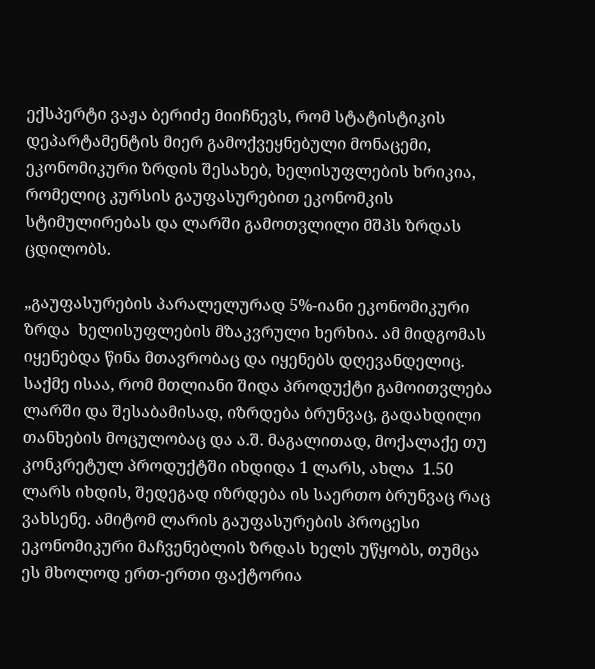ექსპერტი ვაჟა ბერიძე მიიჩნევს, რომ სტატისტიკის დეპარტამენტის მიერ გამოქვეყნებული მონაცემი, ეკონომიკური ზრდის შესახებ, ხელისუფლების ხრიკია, რომელიც კურსის გაუფასურებით ეკონომკის სტიმულირებას და ლარში გამოთვლილი მშპს ზრდას ცდილობს.

„გაუფასურების პარალელურად 5%-იანი ეკონომიკური ზრდა  ხელისუფლების მზაკვრული ხერხია. ამ მიდგომას იყენებდა წინა მთავრობაც და იყენებს დღევანდელიც. საქმე ისაა, რომ მთლიანი შიდა პროდუქტი გამოითვლება ლარში და შესაბამისად, იზრდება ბრუნვაც, გადახდილი თანხების მოცულობაც და ა.შ. მაგალითად, მოქალაქე თუ კონკრეტულ პროდუქტში იხდიდა 1 ლარს, ახლა  1.50 ლარს იხდის, შედეგად იზრდება ის საერთო ბრუნვაც რაც ვახსენე. ამიტომ ლარის გაუფასურების პროცესი ეკონომიკური მაჩვენებლის ზრდას ხელს უწყობს, თუმცა ეს მხოლოდ ერთ-ერთი ფაქტორია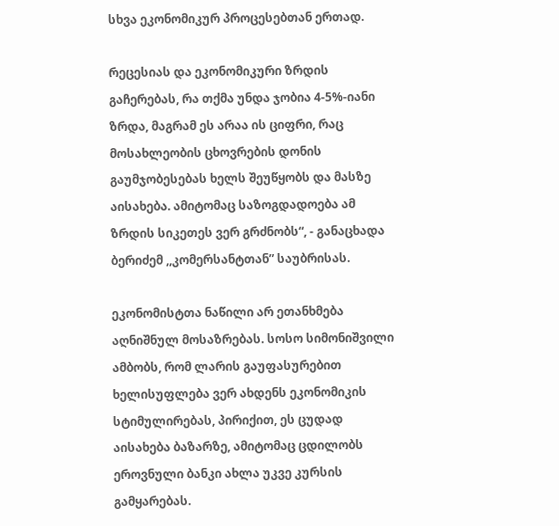სხვა ეკონომიკურ პროცესებთან ერთად.

რეცესიას და ეკონომიკური ზრდის გაჩერებას, რა თქმა უნდა ჯობია 4-5%-იანი ზრდა, მაგრამ ეს არაა ის ციფრი, რაც მოსახლეობის ცხოვრების დონის გაუმჯობესებას ხელს შეუწყობს და მასზე აისახება. ამიტომაც საზოგდადოება ამ ზრდის სიკეთეს ვერ გრძნობს“, - განაცხადა ბერიძემ ,,კომერსანტთან” საუბრისას.

ეკონომისტთა ნაწილი არ ეთანხმება აღნიშნულ მოსაზრებას. სოსო სიმონიშვილი ამბობს, რომ ლარის გაუფასურებით ხელისუფლება ვერ ახდენს ეკონომიკის სტიმულირებას, პირიქით, ეს ცუდად აისახება ბაზარზე, ამიტომაც ცდილობს ეროვნული ბანკი ახლა უკვე კურსის გამყარებას.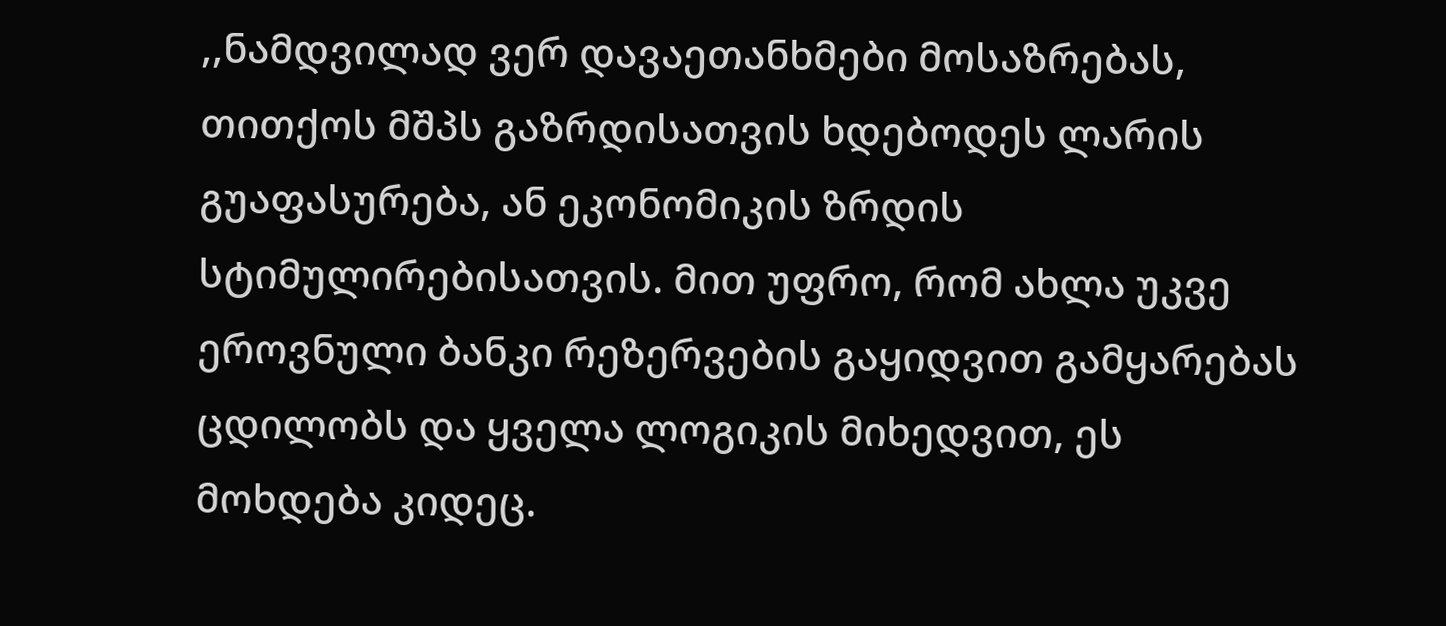,,ნამდვილად ვერ დავაეთანხმები მოსაზრებას, თითქოს მშპს გაზრდისათვის ხდებოდეს ლარის გუაფასურება, ან ეკონომიკის ზრდის სტიმულირებისათვის. მით უფრო, რომ ახლა უკვე ეროვნული ბანკი რეზერვების გაყიდვით გამყარებას ცდილობს და ყველა ლოგიკის მიხედვით, ეს მოხდება კიდეც.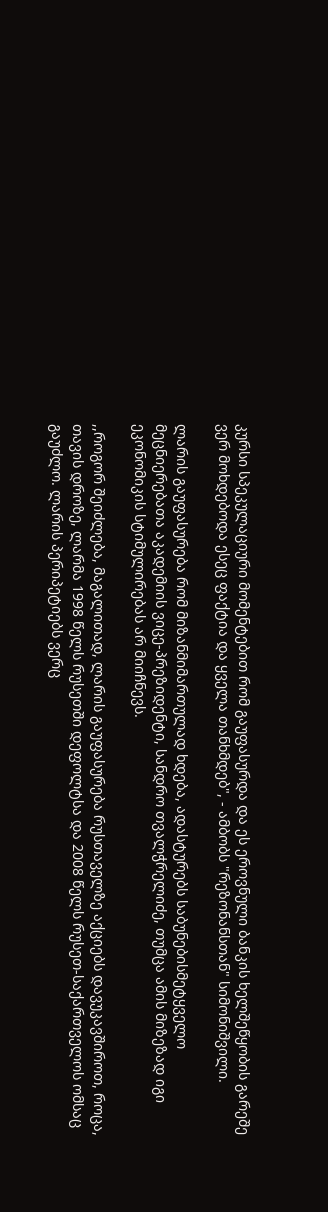კურსი სპეკულაციური მომენტებით რომ გაუფასურდა და ეს ეროვნული ბანკის ხელშეწყობის გარეშე ვერ მოხდებოდა ესეც ფაქტია და ყველა თანხმდებ", - ამბობს "რეზონანსთან" სიმონიშვილი.

ლარის გაუფასურება რომ მიზანმიმართულად ხდება, ადასტურებს საბუნებისმეტყველო მეცნიერებათა აკადემიის ვიცე-პრეზიდენტი, სანდრო თვალჭრელიძე, თუმცა ამის მიზეზად იგი ეკონომიკის სტიმულირებას არ მიიჩნევს.

,,როგორ შეიძლება, მაგალითად, ლარის გაუფასურება რუსთაველზე აქციებს დავუკავშიროთ, როცა, თავის დროზე, ლარმა 1998 წელს რუსეთში დეფოლტსა და 2008 წელს რუსეთ-საქართველოს ომსაც გაუძლო. ლარის პერიპეტიებს ვერც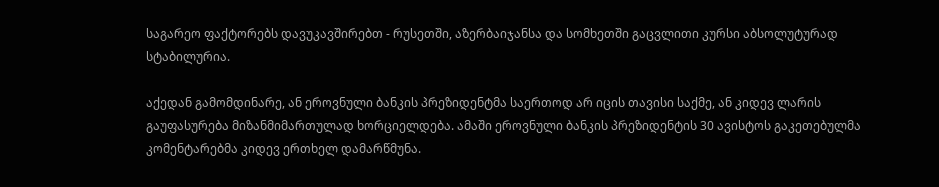საგარეო ფაქტორებს დავუკავშირებთ - რუსეთში, აზერბაიჯანსა და სომხეთში გაცვლითი კურსი აბსოლუტურად სტაბილურია.

აქედან გამომდინარე, ან ეროვნული ბანკის პრეზიდენტმა საერთოდ არ იცის თავისი საქმე, ან კიდევ ლარის გაუფასურება მიზანმიმართულად ხორციელდება. ამაში ეროვნული ბანკის პრეზიდენტის 30 ავისტოს გაკეთებულმა კომენტარებმა კიდევ ერთხელ დამარწმუნა.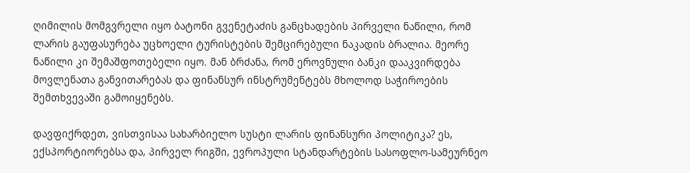ღიმილის მომგვრელი იყო ბატონი გვენეტაძის განცხადების პირველი ნაწილი, რომ ლარის გაუფასურება უცხოელი ტურისტების შემცირებული ნაკადის ბრალია. მეორე ნაწილი კი შემაშფოთებელი იყო. მან ბრძანა, რომ ეროვნული ბანკი დააკვირდება მოვლენათა განვითარებას და ფინანსურ ინსტრუმენტებს მხოლოდ საჭიროების შემთხვევაში გამოიყენებს.

დავფიქრდეთ, ვისთვისაა სახარბიელო სუსტი ლარის ფინანსური პოლიტიკა? ეს, ექსპორტიორებსა და, პირველ რიგში, ევროპული სტანდარტების სასოფლო-სამეურნეო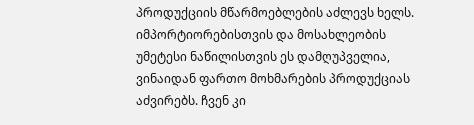პროდუქციის მწარმოებლების აძლევს ხელს. იმპორტიორებისთვის და მოსახლეობის უმეტესი ნაწილისთვის ეს დამღუპველია, ვინაიდან ფართო მოხმარების პროდუქციას აძვირებს. ჩვენ კი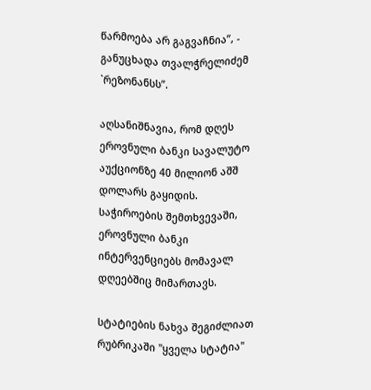წარმოება არ გაგვაჩნია”, - განუცხადა თვალჭრელიძემ `რეზონანსს”.

აღსანიშნავია, რომ დღეს ეროვნული ბანკი სავალუტო აუქციონზე 40 მილიონ აშშ დოლარს გაყიდის. საჭიროების შემთხვევაში, ეროვნული ბანკი ინტერვენციებს მომავალ დღეებშიც მიმართავს.

სტატიების ნახვა შეგიძლიათ რუბრიკაში "ყველა სტატია"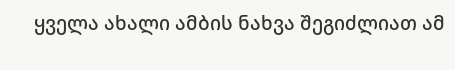ყველა ახალი ამბის ნახვა შეგიძლიათ ამ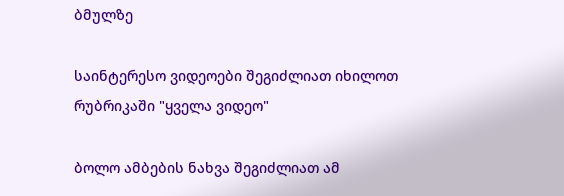ბმულზე

საინტერესო ვიდეოები შეგიძლიათ იხილოთ რუბრიკაში "ყველა ვიდეო"

ბოლო ამბების ნახვა შეგიძლიათ ამ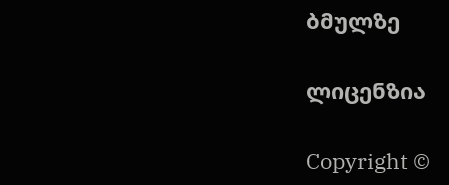ბმულზე

ლიცენზია

Copyright ©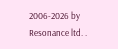2006-2026 by Resonance ltd. .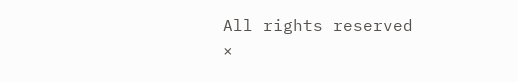All rights reserved
×